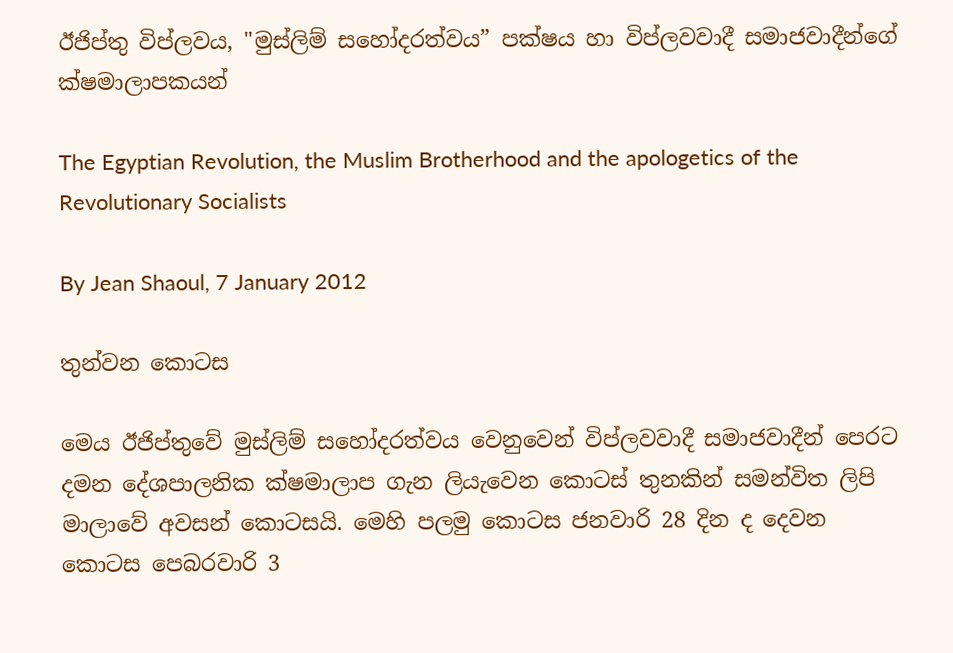ඊජිප්තු විප්ලවය, "මුස්ලිම් සහෝදරත්වය” පක්ෂය හා විප්ලවවාදී සමාජවාදීන්ගේ ක්ෂමාලාපකයන්

The Egyptian Revolution, the Muslim Brotherhood and the apologetics of the Revolutionary Socialists

By Jean Shaoul, 7 January 2012

තුන්වන කොටස

මෙය ඊජිප්තුවේ මුස්ලිම් සහෝදරත්වය වෙනුවෙන් විප්ලවවාදී සමාජවාදීන් පෙරට දමන දේශපාලනික ක්ෂමාලාප ගැන ලියැවෙන කොටස් තුනකින් සමන්විත ලිපි මාලාවේ අවසන් කොටසයි. මෙහි පලමු කොටස ජනවාරි 28 දින ද දෙවන කොටස පෙබරවාරි 3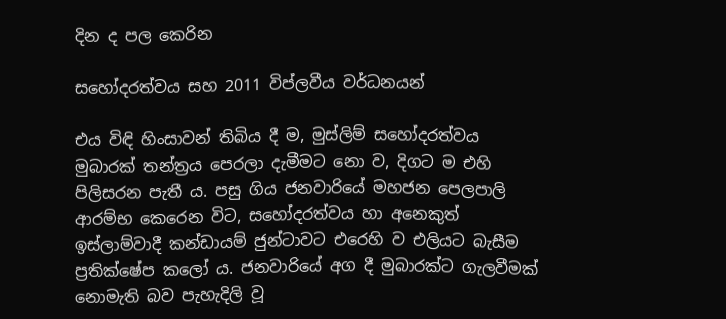දින ද පල කෙරින

සහෝදරත්වය සහ 2011 විප්ලවීය වර්ධනයන්

එය විඳි හිංසාවන් තිබිය දී ම, මුස්ලිම් සහෝදරත්වය මුබාරක් තන්ත්‍රය පෙරලා දැමීමට නො ව, දිගට ම එහි පිලිසරන පැතී ය. පසු ගිය ජනවාරියේ මහජන පෙලපාලි ආරම්භ කෙරෙන විට, සහෝදරත්වය හා අනෙකුත් ඉස්ලාම්වාදී කන්ඩායම් ජුන්ටාවට එරෙහි ව එලියට බැසීම ප්‍රතික්ෂේප කලෝ ය. ජනවාරියේ අග දී මුබාරක්ට ගැලවීමක් නොමැති බව පැහැදිලි වූ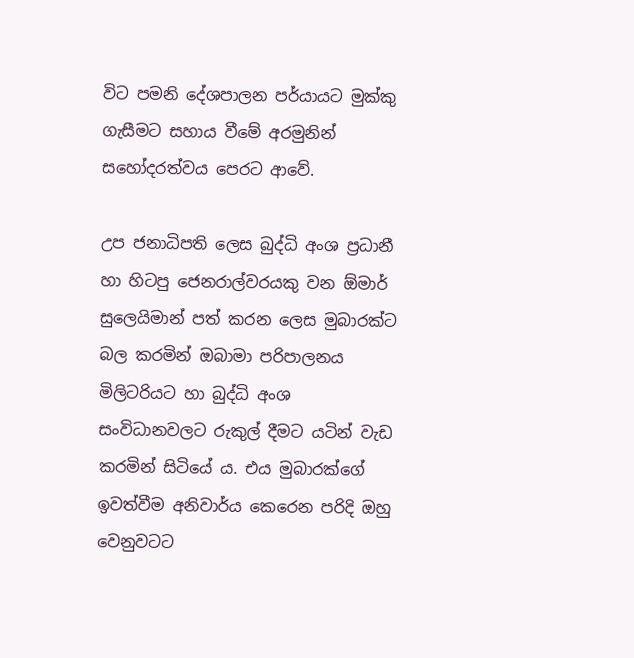විට පමනි දේශපාලන පර්යායට මුක්කු ගැසීමට සහාය වීමේ අරමුනින් සහෝදරත්වය පෙරට ආවේ.

උප ජනාධිපති ලෙස බුද්ධි අංශ ප්‍රධානී හා හිටපු ජෙනරාල්වරයකු වන ඕමාර් සුලෙයිමාන් පත් කරන ලෙස මුබාරක්ට බල කරමින් ඔබාමා පරිපාලනය මිලිටරියට හා බුද්ධි අංශ සංවිධානවලට රුකුල් දීමට යටින් වැඩ කරමින් සිටියේ ය. එය මුබාරක්ගේ ඉවත්වීම අනිවාර්ය කෙරෙන පරිදි ඔහු වෙනුවටට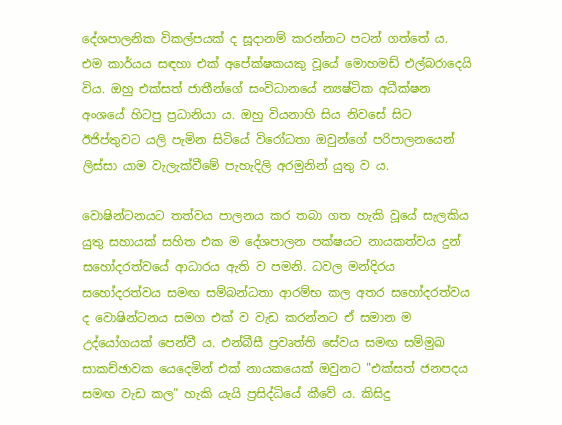දේශපාලනික විකල්පයක් ද සූදානම් කරන්නට පටන් ගත්තේ ය. එම කාර්යය සඳහා එක් අපේක්ෂකයකු වූයේ මොහමඩ් එල්බරාදෙයි විය. ඔහු එක්සත් ජාතීන්ගේ සංවිධානයේ න්‍යෂ්ටික අධීක්ෂන අංශයේ හිටපු ප්‍රධානියා ය. ඔහු වියනාහි සිය නිවසේ සිට ඊජිප්තුවට යලි පැමින සිටියේ විරෝධතා ඔවුන්ගේ පරිපාලනයෙන් ලිස්සා යාම වැලැක්වීමේ පැහැදිලි අරමුනින් යුතු ව ය.

වොෂින්ටනයට තත්වය පාලනය කර තබා ගත හැකි වූයේ සැලකිය යුතු සහායක් සහිත එක ම දේශපාලන පක්ෂයට නායකත්වය දුන් සහෝදරත්වයේ ආධාරය ඇති ව පමනි. ධවල මන්දිරය සහෝදරත්වය සමඟ සම්බන්ධතා ආරම්භ කල අතර සහෝදරත්වය ද වොෂින්ටනය සමග එක් ව වැඩ කරන්නට ඒ සමාන ම උද්යෝගයක් පෙන්වී ය. එන්බීසී ප්‍රවෘත්ති සේවය සමඟ සම්මුඛ සාකච්ඡාවක යෙදෙමින් එක් නායකයෙක් ඔවුනට "එක්සත් ජනපදය සමඟ වැඩ කල” හැකි යැයි ප්‍රසිද්ධියේ කීවේ ය. කිසිදු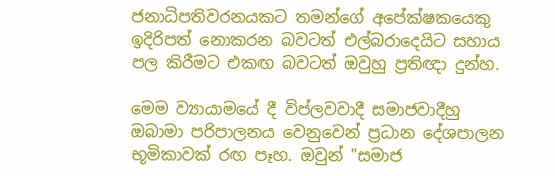ජනාධිපතිවරනයකට තමන්ගේ අපේක්ෂකයෙකු ඉදිරිපත් නොකරන බවටත් එල්බරාදෙයිට සහාය පල කිරීමට එකඟ බවටත් ඔවුහු ප්‍රතිඥා දුන්හ.

මෙම ව්‍යායාමයේ දී විප්ලවවාදී සමාජවාදීහු ඔබාමා පරිපාලනය වෙනුවෙන් ප්‍රධාන දේශපාලන භූමිකාවක් රඟ පෑහ. ඔවුන් "සමාජ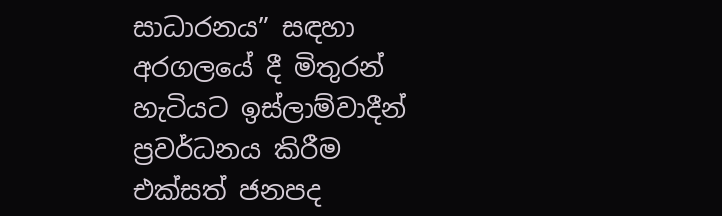සාධාරනය” සඳහා අරගලයේ දී මිතුරන් හැටියට ඉස්ලාම්වාදීන් ප්‍රවර්ධනය කිරීම එක්සත් ජනපද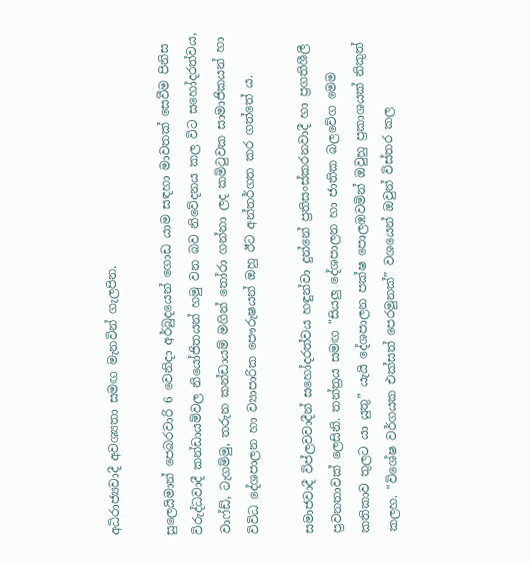අධිරාජ්‍යවාදී අවශ්‍යතා සමඟ මැනවින් ගැලපින.

සුලෙයිමාන් පෙබරවාරි 6 වෙනිදා අර්බුදයෙන් ගොඩ යාම සඳහා මාවතක් සෙවීම පිනිස විරුද්ධවාදී කන්ඩායම්වල නියෝජිතයන් හමු වන බව නිවේදනය කල විට සහෝදරත්වය, වාෆ්ඩ්, ටැගම්මු, තරුන කන්ඩායම් මගින් තෝරා ගන්නා ලද කමිටුවක සාමාජිකයන් හා විවිධ දේශපාලන හා ව්‍යාපාරික පෞරුෂයන් ඔහු ඊට අන්තර්ගත කර ගත්තේ ය.

සමාජවාදී විප්ලවවාදීන් සහෝදරත්වය හඳුන්වා දුන්නේ ප්‍රතිසංස්කරනවාදී හා ප්‍රගතිශීලී ප්‍රවනතාවක් ලෙසිනි. තන්ත්‍රය සමඟ "සියලු දේශපාලන හා ජාතික බලවේග මෙම කතිකාව තුලට යා යුතු” යැයි දේශපාලන පක්ෂ පොලඹවමින් ඔවුහු ප්‍රකාශයක් නිකුත් කලහ. "විශේෂ වර්ගයක එක්සත් පෙරමුනක්” වශයෙන් ඔවුන් විස්තර කල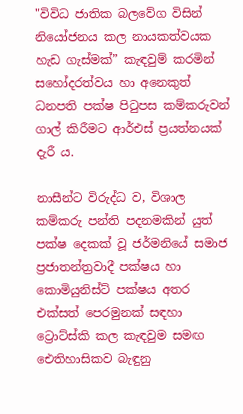"විවිධ ජාතික බලවේග විසින් නියෝජනය කල නායකත්වයක හැඩ ගැස්මක්” කැඳවුම් කරමින් සහෝදරත්වය හා අනෙකුත් ධනපති පක්ෂ පිටුපස කම්කරුවන් ගාල් කිරීමට ආර්එස් ප්‍රයත්නයක් දැරී ය.

නාසීන්ට විරුද්ධ ව, විශාල කම්කරු පන්ති පදනමකින් යුත් පක්ෂ දෙකක් වූ ජර්මනියේ සමාජ ප්‍රජාතන්ත්‍රවාදී පක්ෂය හා කොමියුනිස්ට් පක්ෂය අතර එක්සත් පෙරමුනක් සඳහා ට්‍රොට්ස්කි කල කැඳවුම සමඟ ඓතිහාසිකව බැඳුනු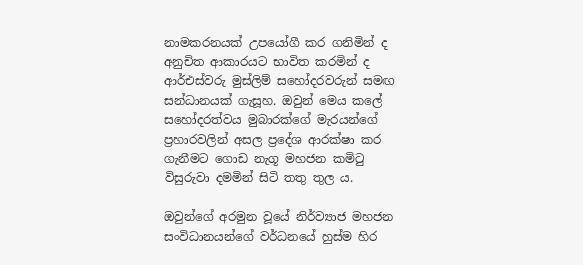නාමකරනයක් උපයෝගී කර ගනිමින් ද අනුචිත ආකාරයට භාවිත කරමින් ද ආර්එස්වරු මුස්ලිම් සහෝදරවරුන් සමඟ සන්ධානයක් ගැසූහ. ඔවුන් මෙය කලේ සහෝදරත්වය මුබාරක්ගේ මැරයන්ගේ ප්‍රහාරවලින් අසල ප්‍රදේශ ආරක්ෂා කර ගැනීමට ගොඩ නැගූ මහජන කමිටු විසුරුවා දමමින් සිටි තතු තුල ය.

ඔවුන්ගේ අරමුන වූයේ නිර්ව්‍යාජ මහජන සංවිධානයන්ගේ වර්ධනයේ හුස්ම හිර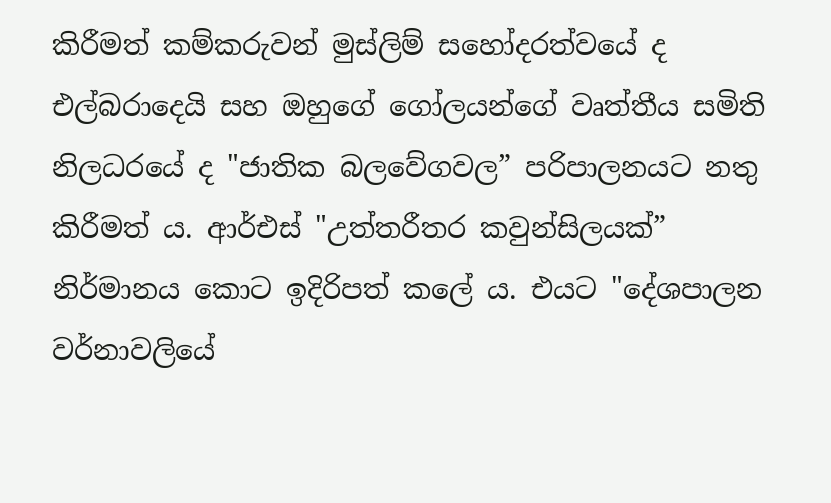කිරීමත් කම්කරුවන් මුස්ලිම් සහෝදරත්වයේ ද එල්බරාදෙයි සහ ඔහුගේ ගෝලයන්ගේ වෘත්තීය සමිති නිලධරයේ ද "ජාතික බලවේගවල” පරිපාලනයට නතු කිරීමත් ය. ආර්එස් "උත්තරීතර කවුන්සිලයක්” නිර්මානය කොට ඉදිරිපත් කලේ ය. එයට "දේශපාලන වර්නාවලියේ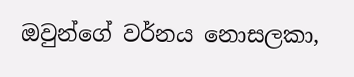ඔවුන්ගේ වර්නය නොසලකා,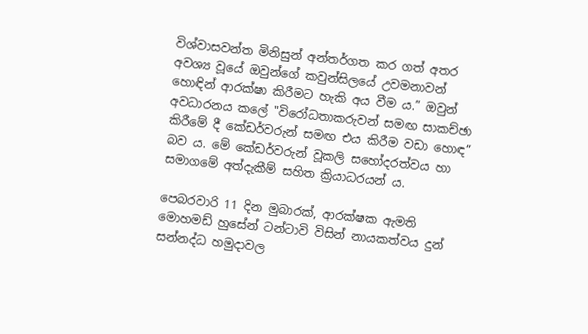විශ්වාසවන්ත මිනිසුන් අන්තර්ගත කර ගත් අතර අවශ්‍ය වූයේ ඔවුන්ගේ කවුන්සිලයේ උවමනාවන් හොඳින් ආරක්ෂා කිරීමට හැකි අය වීම ය.” ඔවුන් අවධාරනය කලේ "විරෝධතාකරුවන් සමඟ සාකච්ඡා කිරීමේ දී කේඩර්වරුන් සමඟ එය කිරීම වඩා හොඳ” බව ය. මේ කේඩර්වරුන් වූකලි සහෝදරත්වය හා සමාගමේ අත්දැකීම් සහිත ක්‍රියාධරයන් ය.

පෙබරවාරි 11 දින මුබාරක්, ආරක්ෂක ඇමති මොහමඩ් හුසේන් ටන්ටාවි විසින් නායකත්වය දුන් සන්නද්ධ හමුදාවල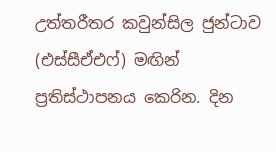උත්තරීතර කවුන්සිල ජුන්ටාව (එස්සීඒඑෆ්) මඟින් ප්‍රතිස්ථාපනය කෙරින. දින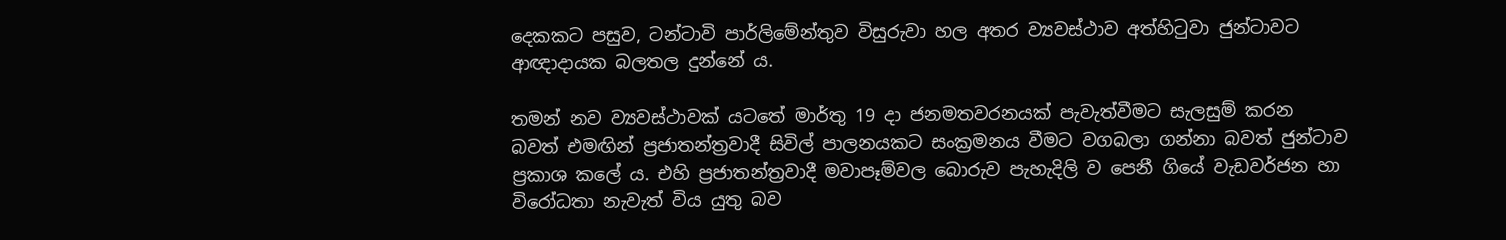දෙකකට පසුව, ටන්ටාවි පාර්ලිමේන්තුව විසුරුවා හල අතර ව්‍යවස්ථාව අත්හිටුවා ජුන්ටාවට ආඥාදායක බලතල දුන්නේ ය.

තමන් නව ව්‍යවස්ථාවක් යටතේ මාර්තු 19 දා ජනමතවරනයක් පැවැත්වීමට සැලසුම් කරන බවත් එමඟින් ප්‍රජාතන්ත්‍රවාදී සිවිල් පාලනයකට සංක්‍රමනය වීමට වගබලා ගන්නා බවත් ජුන්ටාව ප්‍රකාශ කලේ ය. එහි ප්‍රජාතන්ත්‍රවාදී මවාපෑම්වල බොරුව පැහැදිලි ව පෙනී ගියේ වැඩවර්ජන හා විරෝධතා නැවැත් විය යුතු බව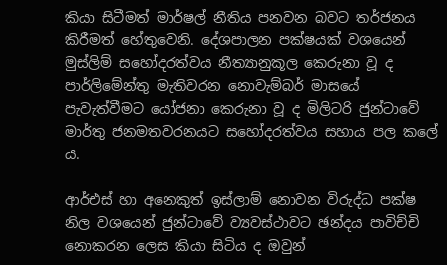කියා සිටීමත් මාර්ෂල් නීතිය පනවන බවට තර්ජනය කිරීමත් හේතුවෙනි. දේශපාලන පක්ෂයක් වශයෙන් මුස්ලිම් සහෝදරත්වය නීත්‍යානුකූල කෙරුනා වූ ද පාර්ලිමේන්තු මැතිවරන නොවැම්බර් මාසයේ පැවැත්වීමට යෝජනා කෙරුනා වූ ද මිලිටරි ජුන්ටාවේ මාර්තු ජනමතවරනයට සහෝදරත්වය සහාය පල කලේ ය.

ආර්එස් හා අනෙකුත් ඉස්ලාම් නොවන විරුද්ධ පක්ෂ නිල වශයෙන් ජුන්ටාවේ ව්‍යවස්ථාවට ඡන්දය පාවිච්චි නොකරන ලෙස කියා සිටිය ද ඔවුන්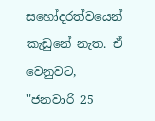සහෝදරත්වයෙන් කැඩුනේ නැත. ඒ වෙනුවට, "ජනවාරි 25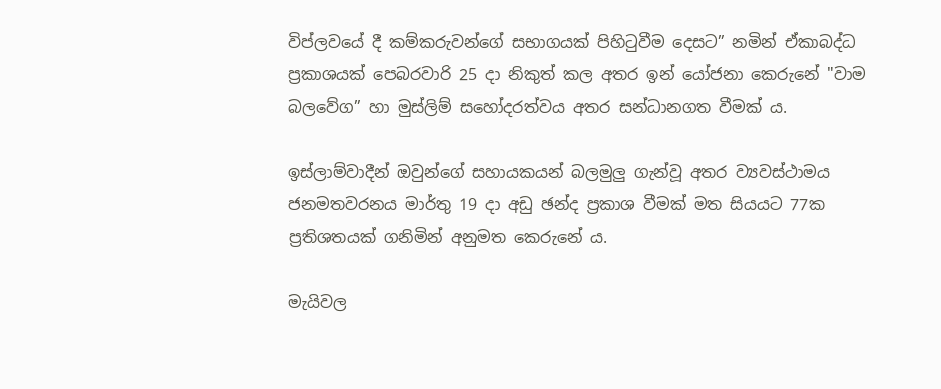විප්ලවයේ දී කම්කරුවන්ගේ සභාගයක් පිහිටුවීම දෙසට” නමින් ඒකාබද්ධ ප්‍රකාශයක් පෙබරවාරි 25 දා නිකුත් කල අතර ඉන් යෝජනා කෙරුනේ "වාම බලවේග” හා මුස්ලිම් සහෝදරත්වය අතර සන්ධානගත වීමක් ය.

ඉස්ලාම්වාදීන් ඔවුන්ගේ සහායකයන් බලමුලු ගැන්වූ අතර ව්‍යවස්ථාමය ජනමතවරනය මාර්තු 19 දා අඩු ඡන්ද ප්‍රකාශ වීමක් මත සියයට 77ක ප්‍රතිශතයක් ගනිමින් අනුමත කෙරුනේ ය.

මැයිවල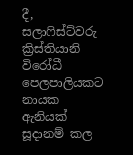දී, සලාෆිස්ට්වරු ක්‍රිස්තියානි විරෝධී පෙලපාලියකට නායක ඇනියක් සූදානම් කල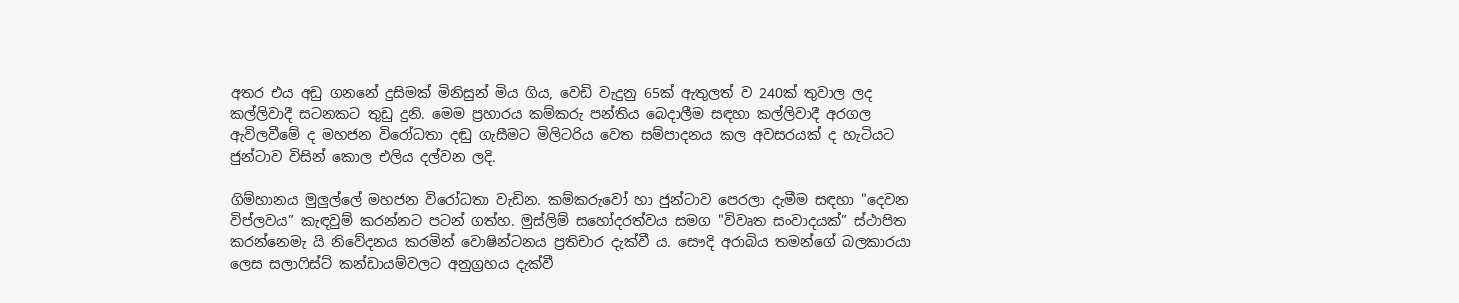අතර එය අඩු ගනනේ දුසිමක් මිනිසුන් මිය ගිය, වෙඩි වැදුනු 65ක් ඇතුලත් ව 240ක් තුවාල ලද කල්ලිවාදී සටනකට තුඩු දුනි. මෙම ප්‍රහාරය කම්කරු පන්තිය බෙදාලීම සඳහා කල්ලිවාදී අරගල ඇවිලවීමේ ද මහජන විරෝධතා දඬු ගැසීමට මිලිටරිය වෙත සම්පාදනය කල අවසරයක් ද හැටියට ජුන්ටාව විසින් කොල එලිය දල්වන ලදි.

ගිම්හානය මුලුල්ලේ මහජන විරෝධතා වැඩින. කම්කරුවෝ හා ජුන්ටාව පෙරලා දැමීම සඳහා "දෙවන විප්ලවය” කැඳවුම් කරන්නට පටන් ගත්හ. මුස්ලිම් සහෝදරත්වය සමග "විවෘත සංවාදයක්” ස්ථාපිත කරන්නෙමැ යි නිවේදනය කරමින් වොෂින්ටනය ප්‍රතිචාර දැක්වී ය. සෞදි අරාබිය තමන්ගේ බලකාරයා ලෙස සලාෆිස්ට් කන්ඩායම්වලට අනුග්‍රහය දැක්වී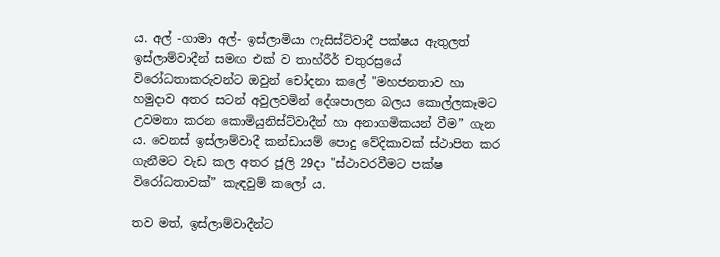ය. අල් -ගාමා අල්- ඉස්ලාමියා ෆැසිස්ට්වාදී පක්ෂය ඇතුලත් ඉස්ලාම්වාදීන් සමඟ එක් ව තාහ්රීර් චතුරස්‍රයේ විරෝධතාකරුවන්ට ඔවුන් චෝදනා කලේ "මහජනතාව හා හමුදාව අතර සටන් අවුලවමින් දේශපාලන බලය කොල්ලකෑමට උවමනා කරන කොමියුනිස්ට්වාදීන් හා අනාගමිකයන් වීම” ගැන ය. වෙනස් ඉස්ලාම්වාදී කන්ඩායම් පොදු වේදිකාවක් ස්ථාපිත කර ගැනීමට වැඩ කල අතර ජූලි 29දා "ස්ථාවරවීමට පක්ෂ විරෝධතාවක්” කැඳවුම් කලෝ ය.

තව මත්, ඉස්ලාම්වාදීන්ට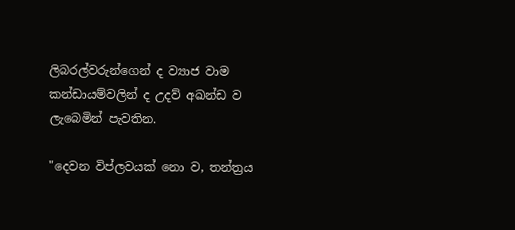ලිබරල්වරුන්ගෙන් ද ව්‍යාජ වාම කන්ඩායම්වලින් ද උදව් අඛන්ඩ ව ලැබෙමින් පැවතින.

"දෙවන විප්ලවයක් නො ව, තන්ත්‍රය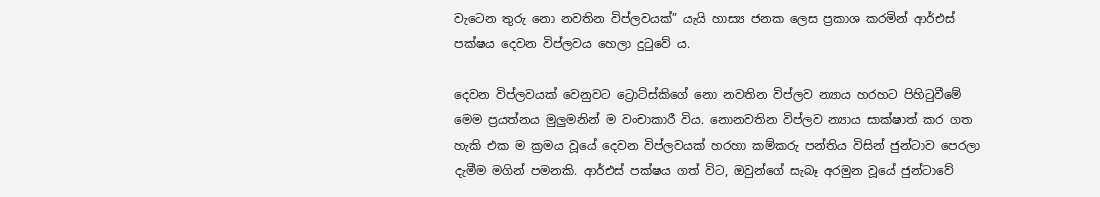වැටෙන තුරු නො නවතින විප්ලවයක්” යැයි හාස්‍ය ජනක ලෙස ප්‍රකාශ කරමින් ආර්එස් පක්ෂය දෙවන විප්ලවය හෙලා දුටුවේ ය.

දෙවන විප්ලවයක් වෙනුවට ට්‍රොට්ස්කිගේ නො නවතින විප්ලව න්‍යාය හරහට පිහිටුවීමේ මෙම ප්‍රයත්නය මුලුමනින් ම වංචාකාරී විය. නොනවතින විප්ලව න්‍යාය සාක්ෂාත් කර ගත හැකි එක ම ක්‍රමය වූයේ දෙවන විප්ලවයක් හරහා කම්කරු පන්තිය විසින් ජුන්ටාව පෙරලා දැමීම මගින් පමනකි. ආර්එස් පක්ෂය ගත් විට, ඔවුන්ගේ සැබෑ අරමුන වූයේ ජුන්ටාවේ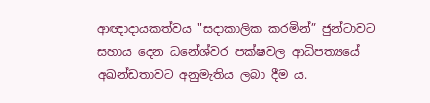ආඥාදායකත්වය "සදාකාලික කරමින්” ජුන්ටාවට සහාය දෙන ධනේශ්වර පක්ෂවල ආධිපත්‍යයේ අඛන්ඩතාවට අනුමැතිය ලබා දීම ය.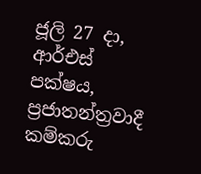ජූලි 27 දා, ආර්එස් පක්ෂය, ප්‍රජාතන්ත්‍රවාදී කම්කරු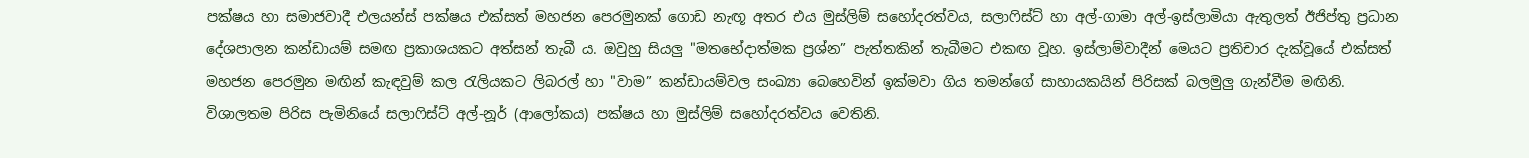පක්ෂය හා සමාජවාදී එලයන්ස් පක්ෂය එක්සත් මහජන පෙරමුනක් ගොඩ නැඟූ අතර එය මුස්ලිම් සහෝදරත්වය, සලාෆිස්ට් හා අල්-ගාමා අල්-ඉස්ලාමියා ඇතුලත් ඊජිප්තු ප්‍රධාන දේශපාලන කන්ඩායම් සමඟ ප්‍රකාශයකට අත්සන් තැබී ය. ඔවුහු සියලු "මතභේදාත්මක ප්‍රශ්න” පැත්තකින් තැබීමට එකඟ වූහ. ඉස්ලාම්වාදීන් මෙයට ප්‍රතිචාර දැක්වූයේ එක්සත් මහජන පෙරමුන මඟින් කැඳවුම් කල රැලියකට ලිබරල් හා "වාම” කන්ඩායම්වල සංඛ්‍යා බෙහෙවින් ඉක්මවා ගිය තමන්ගේ සාහායකයින් පිරිසක් බලමුලු ගැන්වීම මඟිනි. විශාලතම පිරිස පැමිනියේ සලාෆිස්ට් අල්-නූර් (ආලෝකය) පක්ෂය හා මුස්ලිම් සහෝදරත්වය වෙතිනි.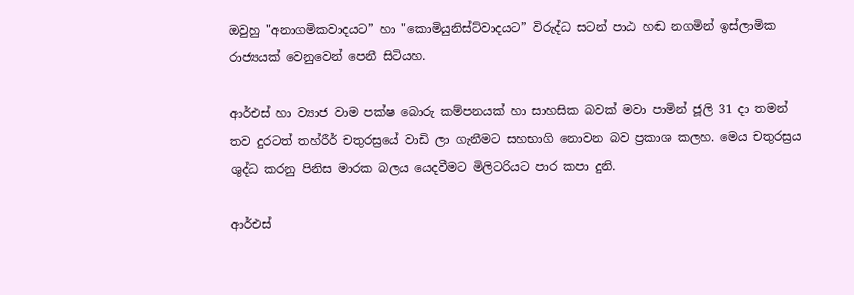ඔවුහු "අනාගමිකවාදයට” හා "කොමියුනිස්ට්වාදයට” විරුද්ධ සටන් පාඨ හඬ නගමින් ඉස්ලාමික රාජ්‍යයක් වෙනුවෙන් පෙනී සිටියහ.

ආර්එස් හා ව්‍යාජ වාම පක්ෂ බොරු කම්පනයක් හා සාහසික බවක් මවා පාමින් ජූලි 31 දා තමන් තව දුරටත් තහ්රීර් චතුරස්‍රයේ වාඩි ලා ගැනීමට සහභාගි නොවන බව ප්‍රකාශ කලහ. මෙය චතුරස්‍රය ශුද්ධ කරනු පිනිස මාරක බලය යෙදවීමට මිලිටරියට පාර කපා දුනි.

ආර්එස්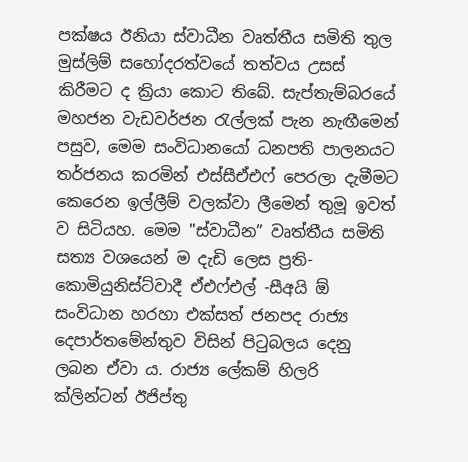පක්ෂය ඊනියා ස්වාධීන වෘත්තීය සමිති තුල මුස්ලිම් සහෝදරත්වයේ තත්වය උසස් කිරීමට ද ක්‍රියා කොට තිබේ. සැප්තැම්බරයේ මහජන වැඩවර්ජන රැල්ලක් පැන නැඟීමෙන් පසුව, මෙම සංවිධානයෝ ධනපති පාලනයට තර්ජනය කරමින් එස්සීඒඑෆ් පෙරලා දැමීමට කෙරෙන ඉල්ලීම් වලක්වා ලීමෙන් තුමූ ඉවත් ව සිටියහ. මෙම "ස්වාධීන” වෘත්තීය සමිති සත්‍ය වශයෙන් ම දැඩි ලෙස ප්‍රති-කොමියුනිස්ට්වාදී ඒඑෆ්එල් -සීඅයි ඕ සංවිධාන හරහා එක්සත් ජනපද රාජ්‍ය දෙපාර්තමේන්තුව විසින් පිටුබලය දෙනු ලබන ඒවා ය. රාජ්‍ය ලේකම් හිලරි ක්ලින්ටන් ඊජිප්තු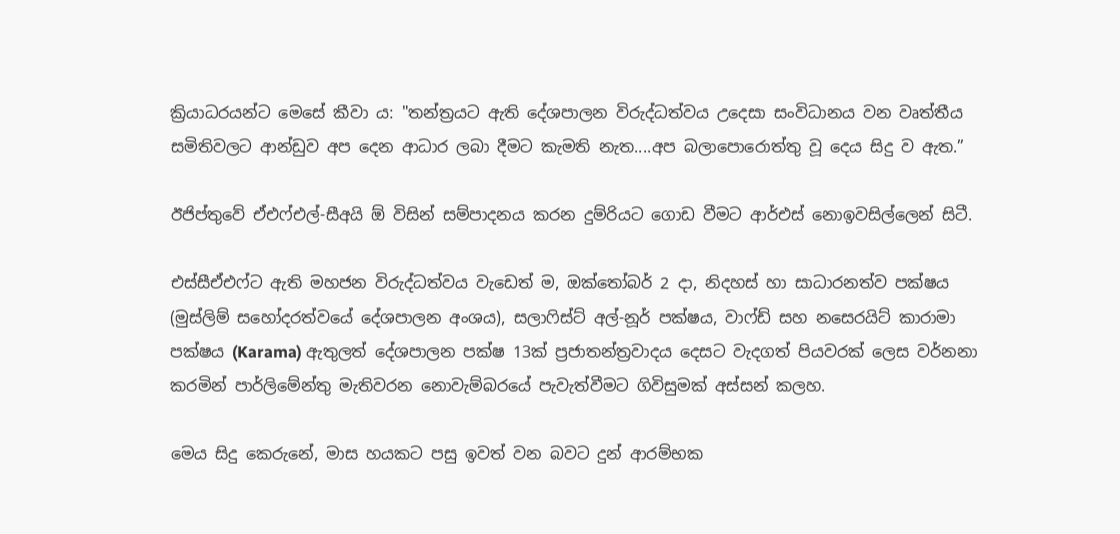ක්‍රියාධරයන්ට මෙසේ කීවා ය: "තන්ත්‍රයට ඇති දේශපාලන විරුද්ධත්වය උදෙසා සංවිධානය වන වෘත්තීය සමිතිවලට ආන්ඩුව අප දෙන ආධාර ලබා දීමට කැමති නැත....අප බලාපොරොත්තු වූ දෙය සිදු ව ඇත.”

ඊජිප්තුවේ ඒඑෆ්එල්-සීඅයි ඕ විසින් සම්පාදනය කරන දුම්රියට ගොඩ වීමට ආර්එස් නොඉවසිල්ලෙන් සිටී.

එස්සීඒඑෆ්ට ඇති මහජන විරුද්ධත්වය වැඩෙත් ම, ඔක්තෝබර් 2 දා, නිදහස් හා සාධාරනත්ව පක්ෂය (මුස්ලිම් සහෝදරත්වයේ දේශපාලන අංශය), සලාෆිස්ට් අල්-නූර් පක්ෂය, වාෆ්ඩ් සහ නසෙරයිට් කාරාමා පක්ෂය (Karama) ඇතුලත් දේශපාලන පක්ෂ 13ක් ප්‍රජාතන්ත්‍රවාදය දෙසට වැදගත් පියවරක් ලෙස වර්නනා කරමින් පාර්ලිමේන්තු මැතිවරන නොවැම්බරයේ පැවැත්වීමට ගිවිසුමක් අස්සන් කලහ.

මෙය සිදු කෙරුනේ, මාස හයකට පසු ඉවත් වන බවට දුන් ආරම්භක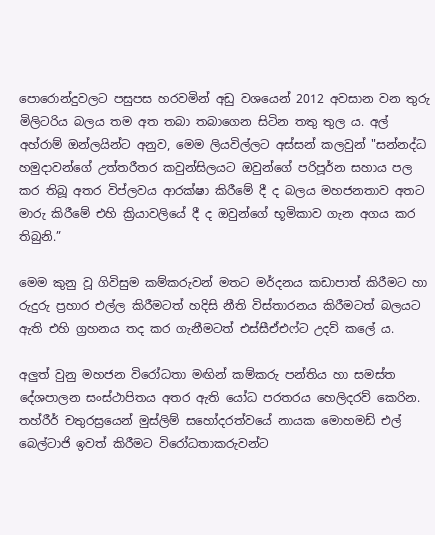පොරොන්දුවලට පසුපස හරවමින් අඩු වශයෙන් 2012 අවසාන වන තුරු මිලිටරිය බලය තම අත තබා තබාගෙන සිටින තතු තුල ය. අල් අහ්රාම් ඔන්ලයින්ට අනුව, මෙම ලියවිල්ලට අස්සන් කලවුන් "සන්නද්ධ හමුදාවන්ගේ උත්තරීතර කවුන්සිලයට ඔවුන්ගේ පරිපූර්න සහාය පල කර තිබූ අතර විප්ලවය ආරක්ෂා කිරීමේ දී ද බලය මහජනතාව අතට මාරු කිරීමේ එහි ක්‍රියාවලියේ දී ද ඔවුන්ගේ භූමිකාව ගැන අගය කර තිබුනි.”

මෙම කුනු වූ ගිවිසුම කම්කරුවන් මතට මර්දනය කඩාපාත් කිරීමට හා රුදුරු ප්‍රහාර එල්ල කිරීමටත් හදිසි නීති විස්තාරනය කිරීමටත් බලයට ඇති එහි ග්‍රහනය තද කර ගැනීමටත් එස්සීඒඑෆ්ට උදව් කලේ ය.

අලුත් වුනු මහජන විරෝධතා මඟින් කම්කරු පන්තිය හා සමස්ත දේශපාලන සංස්ථාපිතය අතර ඇති යෝධ පරතරය හෙලිදරව් කෙරින. තහ්රීර් චතුරස්‍රයෙන් මුස්ලිම් සහෝදරත්වයේ නායක මොහමඩ් එල් බෙල්ටාජි ඉවත් කිරීමට විරෝධතාකරුවන්ට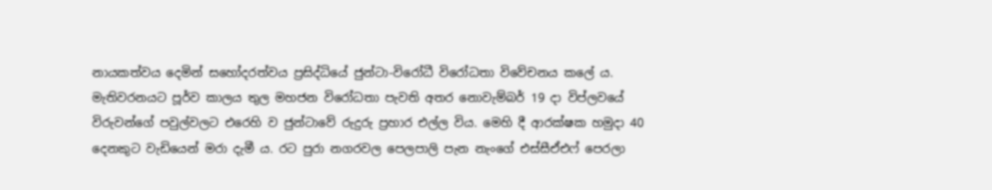නායකත්වය දෙමින් සහෝදරත්වය ප්‍රසිද්ධියේ ජුන්ටා-විරෝධී විරෝධතා විවේචනය කලේ ය. මැතිවරනයට පූර්ව කාලය තුල මහජන විරෝධතා පැවති අතර නොවැම්බර් 19 දා විප්ලවයේ විරුවන්ගේ පවුල්වලට එරෙහි ව ජුන්ටාවේ රුදුරු ප්‍රහාර එල්ල විය. මෙහි දී ආරක්ෂක හමුදා 40 දෙනකුට වැඩියෙන් මරා දැමී ය. රට පුරා නගරවල පෙලපාලි පැන නැංගේ එස්සීඒඑෆ් පෙරලා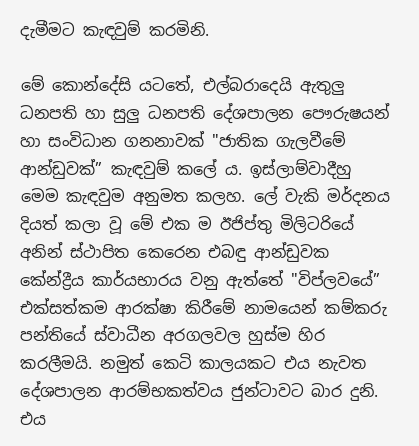දැමීමට කැඳවුම් කරමිනි.

මේ කොන්දේසි යටතේ, එල්බරාදෙයි ඇතුලු ධනපති හා සුලු ධනපති දේශපාලන පෞරුෂයන් හා සංවිධාන ගනනාවක් "ජාතික ගැලවීමේ ආන්ඩුවක්” කැඳවුම් කලේ ය. ඉස්ලාම්වාදීහු මෙම කැඳවුම අනුමත කලහ. ලේ වැකි මර්දනය දියත් කලා වූ මේ එක ම ඊජිප්තු මිලිටරියේ අනින් ස්ථාපිත කෙරෙන එබඳු ආන්ඩුවක කේන්ද්‍රීය කාර්යභාරය වනු ඇත්තේ "විප්ලවයේ” එක්සත්කම ආරක්ෂා කිරීමේ නාමයෙන් කම්කරු පන්තියේ ස්වාධීන අරගලවල හුස්ම හිර කරලීමයි. නමුත් කෙටි කාලයකට එය නැවත දේශපාලන ආරම්භකත්වය ජුන්ටාවට බාර දුනි. එය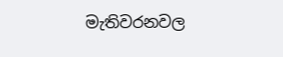මැතිවරනවල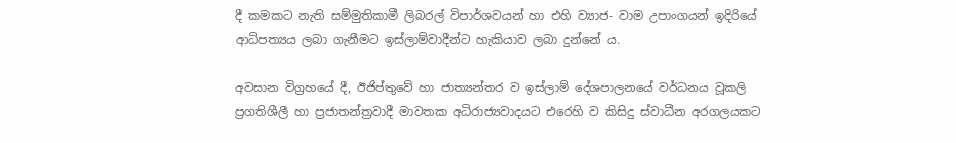දී කමකට නැති සම්මුතිකාමී ලිබරල් විපාර්ශවයන් හා එහි ව්‍යාජ- වාම උපාංගයන් ඉදිරියේ ආධිපත්‍යය ලබා ගැනීමට ඉස්ලාම්වාදීන්ට හැකියාව ලබා දුන්නේ ය.

අවසාන විග්‍රහයේ දී, ඊජිප්තුවේ හා ජාත්‍යන්තර ව ඉස්ලාම් දේශපාලනයේ වර්ධනය වූකලි ප්‍රගතිශීලී හා ප්‍රජාතන්ත්‍රවාදී මාවතක අධිරාජ්‍යවාදයට එරෙහි ව කිසිදු ස්වාධීන අරගලයකට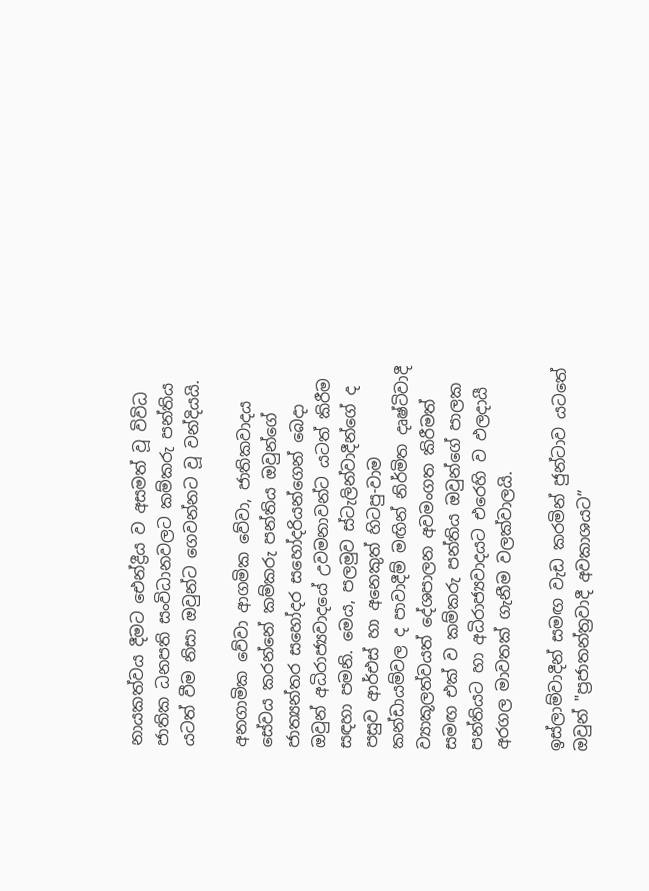නායකත්වය දීමට ඓන්ද්‍රීය ව අසමත් වූ විවිධ ජාතික ධනපති සංවිධානවලට කම්කරු පන්තිය යටත් වීම නිසා ඔවුන්ට ගෙවන්නට වූ වන්දියයි.

අනගාමික වේවා ආගමික වේවා, ජාතිකවාදය සේවය කරන්නේ කම්කරු පන්තිය ඔවුන්ගේ ජාත්‍යන්තර සහෝදර සහෝදරියන්ගෙන් බෙදා ඔවුන් අධිරාජ්‍යවාදයේ උවමනාවන්ට යටත් කිරීම සඳහා පමනි. මෙය, පලමුව ස්ටැලින්වාදීන්ගේ ද පසුව ආර්එස් හා අනෙකුත් හිටපු-වාම කන්ඩායම්වල ද පාවාදීම් මඟින් නිර්මිත දෘෂ්ටිවාදී ව්‍යාකූලත්වයත් දේශපාලන අවමංගත කිරීමත් සමඟ එක් ව කම්කරු පන්තිය ඔවුන්ගේ පාලක පන්තියට හා අධිරාජ්‍යවාදයට එරෙහි ව ඵලදායී අරගල මාවතක් ගැනීම වලක්වාලයි.

ඉස්ලාම්වාදීන් සමඟ වැඩ කරමින් ජුන්ටාව යටතේ ඔවුන් "ප්‍රජාතන්ත්‍රවාදී අවකාශයට”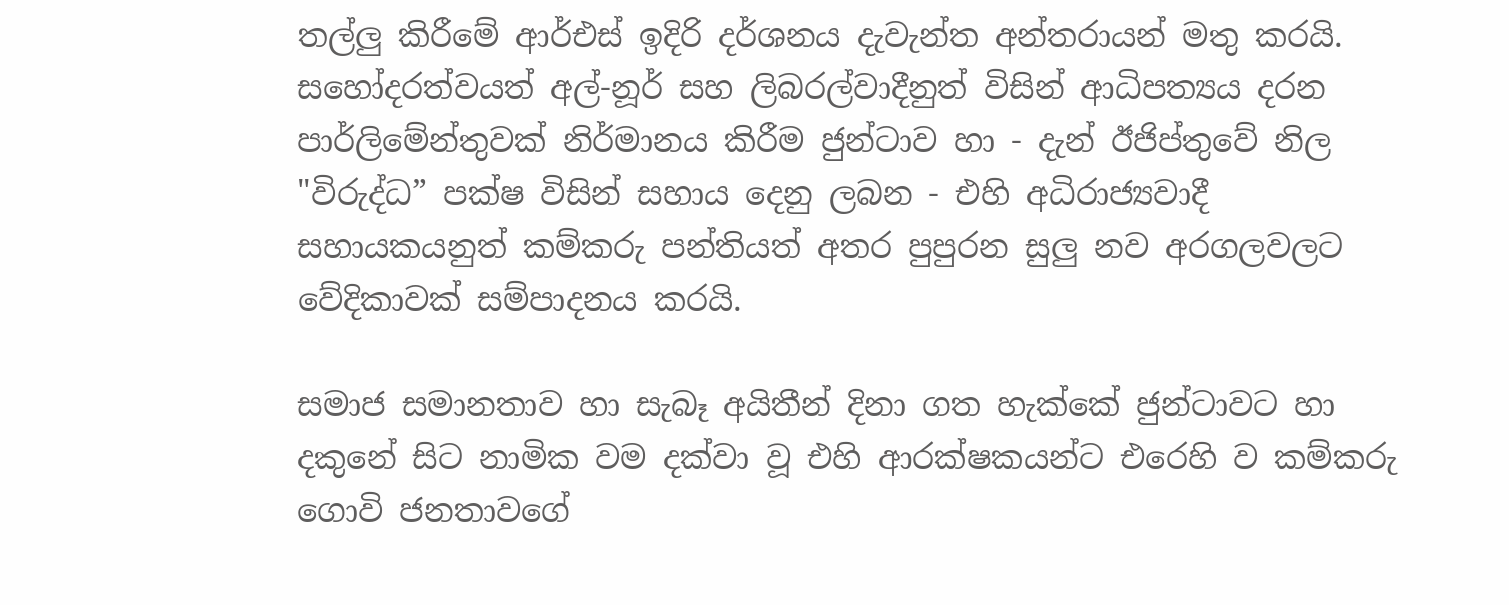තල්ලු කිරීමේ ආර්එස් ඉදිරි දර්ශනය දැවැන්ත අන්තරායන් මතු කරයි. සහෝදරත්වයත් අල්-නූර් සහ ලිබරල්වාදීනුත් විසින් ආධිපත්‍යය දරන පාර්ලිමේන්තුවක් නිර්මානය කිරීම ජුන්ටාව හා - දැන් ඊජිප්තුවේ නිල "විරුද්ධ” පක්ෂ විසින් සහාය දෙනු ලබන - එහි අධිරාජ්‍යවාදී සහායකයනුත් කම්කරු පන්තියත් අතර පුපුරන සුලු නව අරගලවලට වේදිකාවක් සම්පාදනය කරයි.

සමාජ සමානතාව හා සැබෑ අයිතීන් දිනා ගත හැක්කේ ජුන්ටාවට හා දකුනේ සිට නාමික වම දක්වා වූ එහි ආරක්ෂකයන්ට එරෙහි ව කම්කරු ගොවි ජනතාවගේ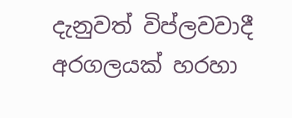දැනුවත් විප්ලවවාදී අරගලයක් හරහා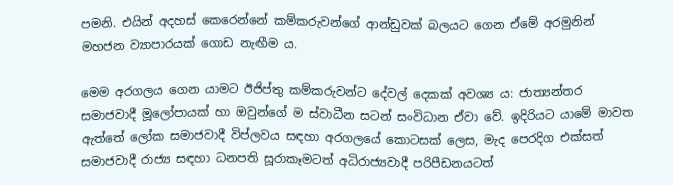පමනි. එයින් අදහස් කෙරෙන්නේ කම්කරුවන්ගේ ආන්ඩුවක් බලයට ගෙන ඒමේ අරමුනින් මහජන ව්‍යාපාරයක් ගොඩ නැඟීම ය.

මෙම අරගලය ගෙන යාමට ඊජිප්තු කම්කරුවන්ට දේවල් දෙකක් අවශ්‍ය ය: ජාත්‍යන්තර සමාජවාදී මූලෝපායක් හා ඔවුන්ගේ ම ස්වාධීන සටන් සංවිධාන ඒවා වේ. ඉදිරියට යාමේ මාවත ඇත්තේ ලෝක සමාජවාදී විප්ලවය සඳහා අරගලයේ කොටසක් ලෙස, මැද පෙරදිග එක්සත් සමාජවාදී රාජ්‍ය සඳහා ධනපති සූරාකෑමටත් අධිරාජ්‍යවාදී පරිපීඩනයටත්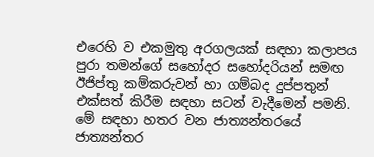එරෙහි ව එකමුතු අරගලයක් සඳහා කලාපය පුරා තමන්ගේ සහෝදර සහෝදරියන් සමඟ ඊජිප්තු කම්කරුවන් හා ගම්බද දුප්පතුන් එක්සත් කිරීම සඳහා සටන් වැදීමෙන් පමනි. මේ සඳහා හතර වන ජාත්‍යන්තරයේ ජාත්‍යන්තර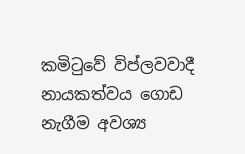කමිටුවේ විප්ලවවාදී නායකත්වය ගොඩ නැගීම අවශ්‍ය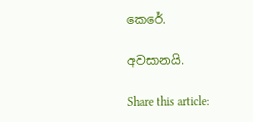කෙරේ.

අවසානයි.

Share this article: